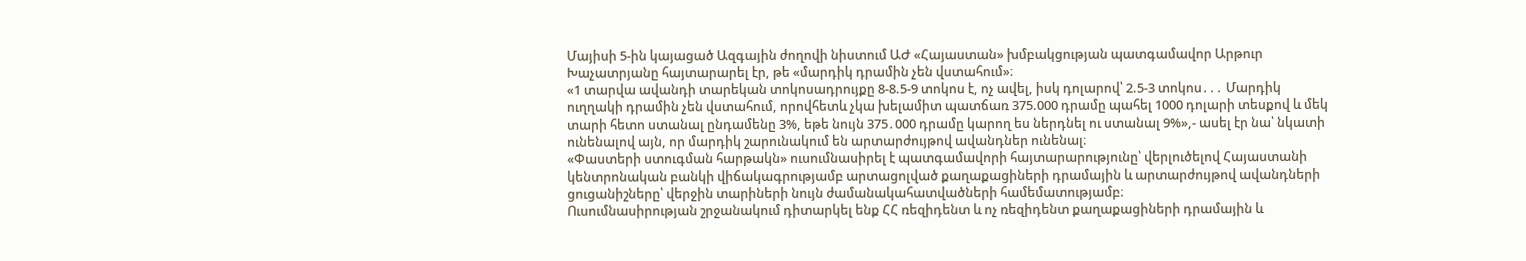Մայիսի 5-ին կայացած Ազգային ժողովի նիստում ԱԺ «Հայաստան» խմբակցության պատգամավոր Արթուր Խաչատրյանը հայտարարել էր, թե «մարդիկ դրամին չեն վստահում»։
«1 տարվա ավանդի տարեկան տոկոսադրույքը 8-8.5-9 տոկոս է, ոչ ավել, իսկ դոլարով՝ 2.5-3 տոկոս․․․ Մարդիկ ուղղակի դրամին չեն վստահում, որովհետև չկա խելամիտ պատճառ 375.000 դրամը պահել 1000 դոլարի տեսքով և մեկ տարի հետո ստանալ ընդամենը 3%, եթե նույն 375․000 դրամը կարող ես ներդնել ու ստանալ 9%»,- ասել էր նա՝ նկատի ունենալով այն, որ մարդիկ շարունակում են արտարժույթով ավանդներ ունենալ։
«Փաստերի ստուգման հարթակն» ուսումնասիրել է պատգամավորի հայտարարությունը՝ վերլուծելով Հայաստանի կենտրոնական բանկի վիճակագրությամբ արտացոլված քաղաքացիների դրամային և արտարժույթով ավանդների ցուցանիշները՝ վերջին տարիների նույն ժամանակահատվածների համեմատությամբ։
Ուսումնասիրության շրջանակում դիտարկել ենք ՀՀ ռեզիդենտ և ոչ ռեզիդենտ քաղաքացիների դրամային և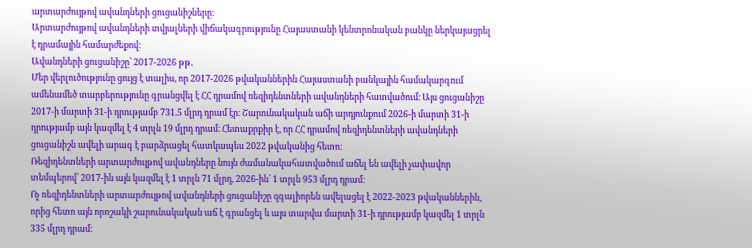արտարժույթով ավանդների ցուցանիշները։
Արտարժույթով ավանդների տվյալների վիճակագրությունը Հայաստանի կենտրոնական բանկը ներկայացրել է դրամային համարժեքով։
Ավանդների ցուցանիշը՝ 2017-2026 թթ․
Մեր վերլուծությունը ցույց է տալիս, որ 2017-2026 թվականներին Հայաստանի բանկային համակարգում ամենամեծ տարբերությունը գրանցվել է ՀՀ դրամով ռեզիդենտների ավանդների հատվածում։ Այս ցուցանիշը 2017-ի մարտի 31-ի դրությամբ 731.5 մլրդ դրամ էր։ Շարունակական աճի արդյունքում 2026-ի մարտի 31-ի դրությամբ այն կազմել է 4 տրլն 19 մլրդ դրամ։ Հետաքրքիր է, որ ՀՀ դրամով ռեզիդենտների ավանդների ցուցանիշն ավելի արագ է բարձրացել հատկապես 2022 թվականից հետո։
Ռեզիդենտների արտարժույթով ավանդները նույն ժամանակահատվածում աճել են ավելի չափավոր տեմպերով՝ 2017-ին այն կազմել է 1 տրլն 71 մլրդ, 2026-ին՝ 1 տրլն 953 մլրդ դրամ։
Ոչ ռեզիդենտների արտարժույթով ավանդների ցուցանիշը զգալիորեն ավելացել է 2022-2023 թվականներին, որից հետո այն որոշակի շարունակական աճ է գրանցել և այս տարվա մարտի 31-ի դրությամբ կազմել 1 տրլն 335 մլրդ դրամ։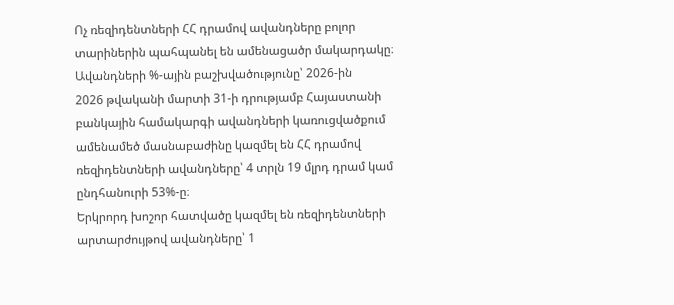Ոչ ռեզիդենտների ՀՀ դրամով ավանդները բոլոր տարիներին պահպանել են ամենացածր մակարդակը։
Ավանդների %-ային բաշխվածությունը՝ 2026-ին
2026 թվականի մարտի 31-ի դրությամբ Հայաստանի բանկային համակարգի ավանդների կառուցվածքում ամենամեծ մասնաբաժինը կազմել են ՀՀ դրամով ռեզիդենտների ավանդները՝ 4 տրլն 19 մլրդ դրամ կամ ընդհանուրի 53%-ը։
Երկրորդ խոշոր հատվածը կազմել են ռեզիդենտների արտարժույթով ավանդները՝ 1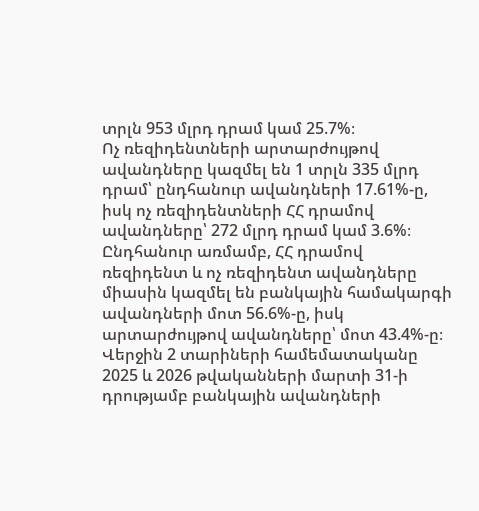տրլն 953 մլրդ դրամ կամ 25.7%։
Ոչ ռեզիդենտների արտարժույթով ավանդները կազմել են 1 տրլն 335 մլրդ դրամ՝ ընդհանուր ավանդների 17.61%-ը, իսկ ոչ ռեզիդենտների ՀՀ դրամով ավանդները՝ 272 մլրդ դրամ կամ 3.6%։
Ընդհանուր առմամբ, ՀՀ դրամով ռեզիդենտ և ոչ ռեզիդենտ ավանդները միասին կազմել են բանկային համակարգի ավանդների մոտ 56.6%-ը, իսկ արտարժույթով ավանդները՝ մոտ 43.4%-ը։
Վերջին 2 տարիների համեմատականը
2025 և 2026 թվականների մարտի 31-ի դրությամբ բանկային ավանդների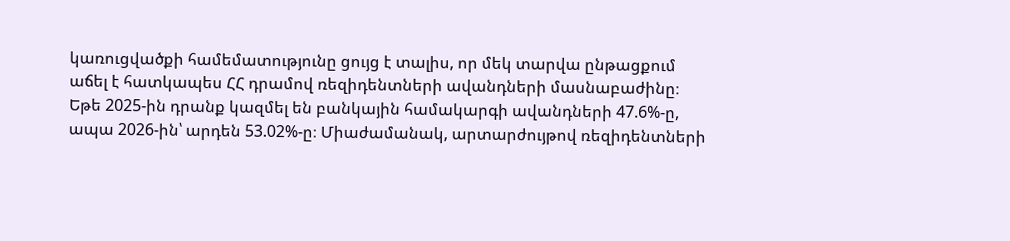կառուցվածքի համեմատությունը ցույց է տալիս, որ մեկ տարվա ընթացքում աճել է հատկապես ՀՀ դրամով ռեզիդենտների ավանդների մասնաբաժինը։
Եթե 2025-ին դրանք կազմել են բանկային համակարգի ավանդների 47.6%-ը, ապա 2026-ին՝ արդեն 53.02%-ը։ Միաժամանակ, արտարժույթով ռեզիդենտների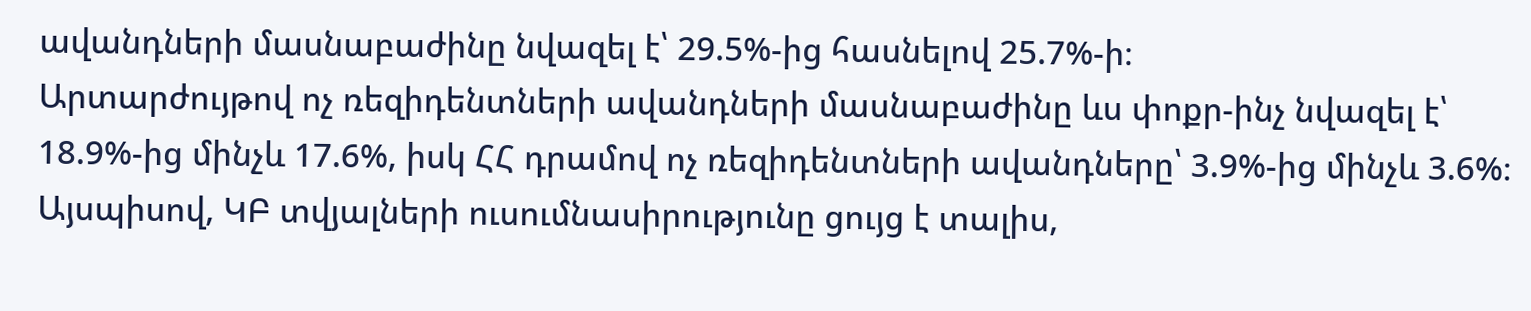ավանդների մասնաբաժինը նվազել է՝ 29.5%-ից հասնելով 25.7%-ի։
Արտարժույթով ոչ ռեզիդենտների ավանդների մասնաբաժինը ևս փոքր-ինչ նվազել է՝ 18.9%-ից մինչև 17.6%, իսկ ՀՀ դրամով ոչ ռեզիդենտների ավանդները՝ 3.9%-ից մինչև 3.6%։
Այսպիսով, ԿԲ տվյալների ուսումնասիրությունը ցույց է տալիս,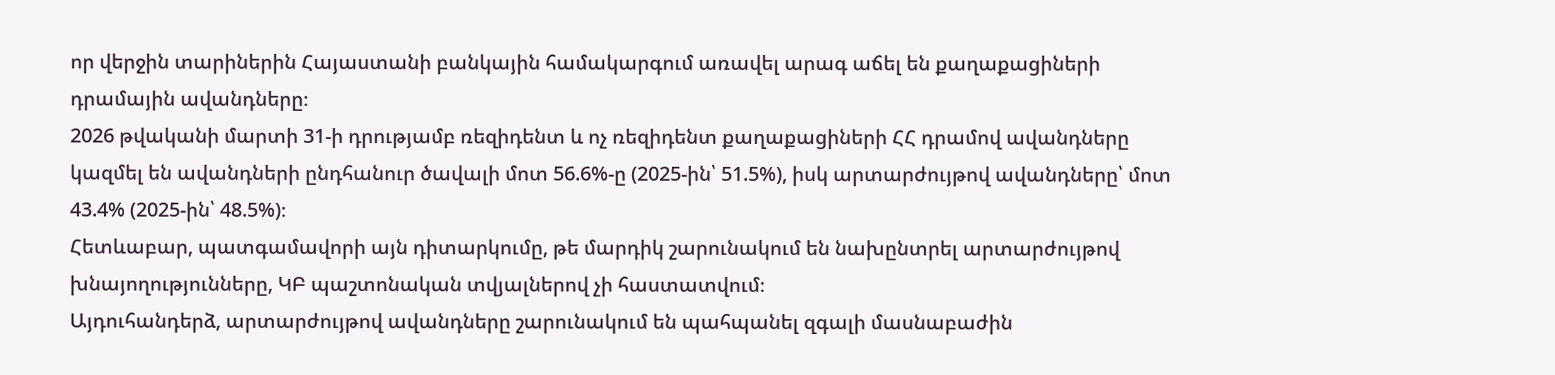որ վերջին տարիներին Հայաստանի բանկային համակարգում առավել արագ աճել են քաղաքացիների դրամային ավանդները։
2026 թվականի մարտի 31-ի դրությամբ ռեզիդենտ և ոչ ռեզիդենտ քաղաքացիների ՀՀ դրամով ավանդները կազմել են ավանդների ընդհանուր ծավալի մոտ 56.6%-ը (2025-ին՝ 51.5%), իսկ արտարժույթով ավանդները՝ մոտ 43.4% (2025-ին՝ 48.5%)։
Հետևաբար, պատգամավորի այն դիտարկումը, թե մարդիկ շարունակում են նախընտրել արտարժույթով խնայողությունները, ԿԲ պաշտոնական տվյալներով չի հաստատվում։
Այդուհանդերձ, արտարժույթով ավանդները շարունակում են պահպանել զգալի մասնաբաժին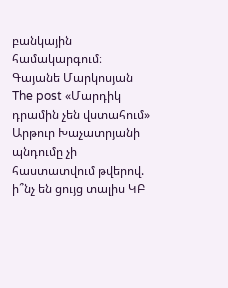բանկային համակարգում։
Գայանե Մարկոսյան
The post «Մարդիկ դրամին չեն վստահում» Արթուր Խաչատրյանի պնդումը չի հաստատվում թվերով. ի՞նչ են ցույց տալիս ԿԲ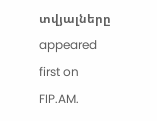տվյալները appeared first on FIP.AM.